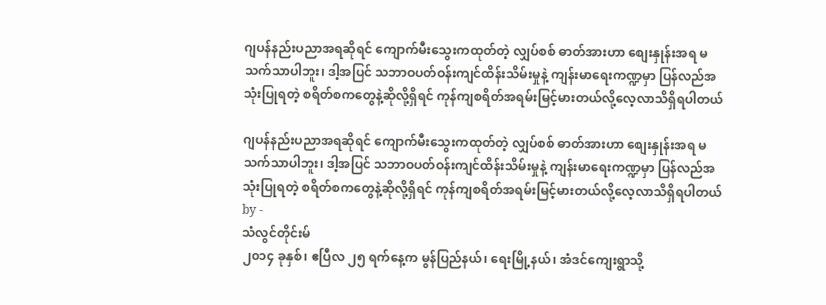ဂျပန်နည်းပညာအရဆိုရင် ကျောက်မီးသွေးကထုတ်တဲ့ လျှပ်စစ် ဓာတ်အားဟာ စျေးနှုန်းအရ မသက်သာပါဘူး၊ ဒါ့အပြင် သဘာဝပတ်ဝန်းကျင်ထိန်းသိမ်းမှုနဲ့ ကျန်းမာရေးကဏ္ဍမှာ ပြန်လည်အသုံးပြုရတဲ့ စရိတ်စကတွေနဲ့ဆိုလို့ရှိရင် ကုန်ကျစရိတ်အရမ်းမြင့်မားတယ်လို့လေ့လာသိရှိရပါတယ်

ဂျပန်နည်းပညာအရဆိုရင် ကျောက်မီးသွေးကထုတ်တဲ့ လျှပ်စစ် ဓာတ်အားဟာ စျေးနှုန်းအရ မသက်သာပါဘူး၊ ဒါ့အပြင် သဘာဝပတ်ဝန်းကျင်ထိန်းသိမ်းမှုနဲ့ ကျန်းမာရေးကဏ္ဍမှာ ပြန်လည်အသုံးပြုရတဲ့ စရိတ်စကတွေနဲ့ဆိုလို့ရှိရင် ကုန်ကျစရိတ်အရမ်းမြင့်မားတယ်လို့လေ့လာသိရှိရပါတယ်
by -
သံလွင်တိုင်းမ်
၂၀၁၄ ခုနှစ်၊ ဧပြီလ ၂၅ ရက်နေ့က မွန်ပြည်နယ်၊ ရေးမြို့နယ်၊ အံဒင်ကျေးရွာသို့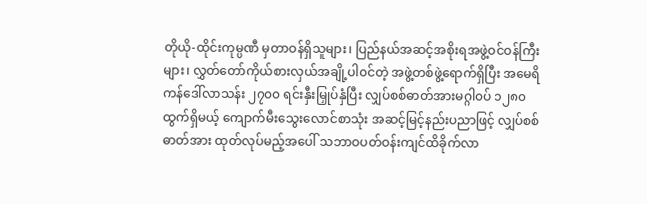တိုယို-ထိုင်းကုမ္ပဏီ မှတာဝန်ရှိသူများ၊ ပြည်နယ်အဆင့်အစိုးရအဖွဲ့ဝင်ဝန်ကြီးများ၊ လွှတ်တော်ကိုယ်စားလှယ်အချို့ပါ၀င်တဲ့ အဖွဲ့တစ်ဖွဲ့ရောက်ရှိပြီး အမေရိကန်ဒေါ်လာသန်း ၂၇၀၀ ရင်းနှီးမြှုပ်နှံပြီး လျှပ်စစ်ဓာတ်အားမဂ္ဂါ၀ပ် ၁၂၈၀ ထွက်ရှိမယ့် ကျောက်မီးသွေးလောင်စာသုံး အဆင့်မြင့်နည်းပညာဖြင့် လျှပ်စစ်ဓာတ်အား ထုတ်လုပ်မည့်အပေါ် သဘာဝပတ်ဝန်းကျင်ထိခိုက်လာ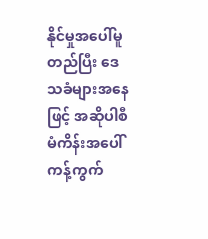နိုင်မှုအပေါ်မူတည်ပြီး ဒေသခံများအနေဖြင့် အဆိုပါစီမံကိန်းအပေါ် ကန့်ကွက်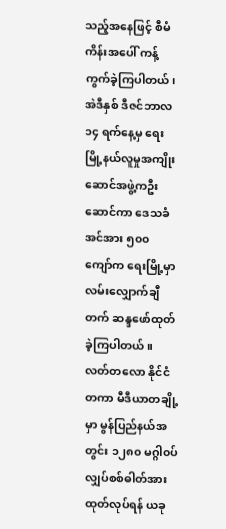သည့်အနေဖြင့် စီမံကိန်းအပေါ် ကန့်ကွက်ခဲ့ကြပါတယ်၊ အဲဒီနှစ် ဒီဇင်ဘာလ ၁၄ ရက်နေ့မှ ရေးမြို့နယ်လူမှုအကျိုးဆောင်အဖွဲ့ကဦးဆောင်ကာ ဒေသခံအင်အား ၅၀၀ ကျော်က ရေးမြို့မှာ လမ်းလျှောက်ချီတက် ဆန္ဒဖော်ထုတ်ခဲ့ကြပါတယ်။ လတ်တလော နိုင်ငံတကာ မီဒီယာတချို့မှာ မွန်ပြည်နယ်အတွင်း ၁၂၈၀ မဂ္ဂါ၀ပ်လျှပ်စစ်ဓါတ်အား ထုတ်လုပ်ရန် ယခု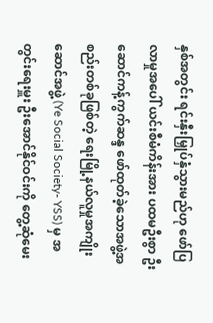နှစ်အတွင်း ရင်းနှီးမြှုပ်နှံသွားမည်ဟု ဖော်ပြလာမှုအပေါ် ယင်းစီမံကိန်းအား ပထမဦးစွာ ဦးဆောင်ကန့်ကွက်ဆန္ဒ ဖော်ထုတ်ခဲ့သောအဖွဲ့အစည်းတစ်ခုဖြစ်တဲ့ ရေးမြို့နယ်လူမှုအကျိုးဆောင်အဖွဲ့ (Ye Social Society- YSS) မှ အတွင်းရေးမှူး ဦးအောင်နိုင်ဝင်းကို တွေ့ဆုံမေး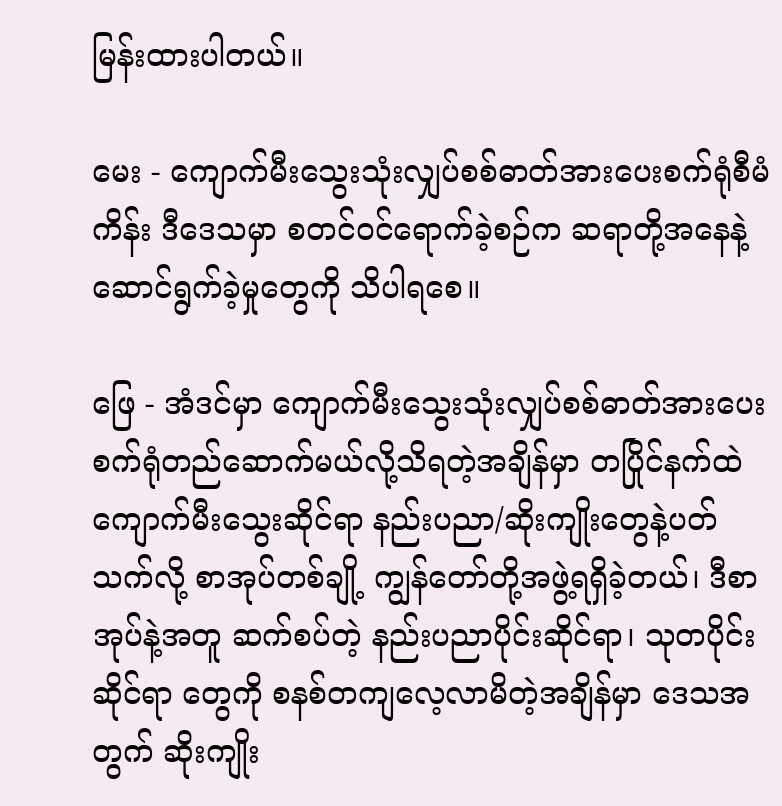မြန်းထားပါတယ်။

မေး - ကျောက်မီးသွေးသုံးလျှပ်စစ်ဓာတ်အားပေးစက်ရုံစီမံကိန်း ဒီဒေသမှာ စတင်ဝင်ရောက်ခဲ့စဉ်က ဆရာတို့အနေနဲ့ ဆောင်ရွက်ခဲ့မှုတွေကို သိပါရစေ။

ဖြေ - အံဒင်မှာ ကျောက်မီးသွေးသုံးလျှပ်စစ်ဓာတ်အားပေးစက်ရုံတည်ဆောက်မယ်လို့သိရတဲ့အချိန်မှာ တပြိုင်နက်ထဲ ကျောက်မီးသွေးဆိုင်ရာ နည်းပညာ/ဆိုးကျိုးတွေနဲ့ပတ်သက်လို့ စာအုပ်တစ်ချို့ ကျွန်တော်တို့အဖွဲ့ရရှိခဲ့တယ်၊ ဒီစာအုပ်နဲ့အတူ ဆက်စပ်တဲ့ နည်းပညာပိုင်းဆိုင်ရာ၊ သုတပိုင်းဆိုင်ရာ တွေကို စနစ်တကျလေ့လာမိတဲ့အချိန်မှာ ဒေသအတွက် ဆိုးကျိုး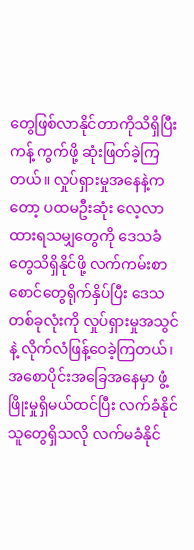တွေဖြစ်လာနိုင်တာကိုသိရှိပြီး ကန့် ကွက်ဖို့ ဆုံးဖြတ်ခဲ့ကြတယ်။ လှုပ်ရှားမှုအနေနဲ့ကတော့ ပထမဦးဆုံး လေ့လာထားရသမျှတွေကို ဒေသခံတွေသိရှိနိုင်ဖို့ လက်ကမ်းစာစောင်တွေရိုက်နှိပ်ပြီး ဒေသတစ်ခုလုံးကို လှုပ်ရှားမှုအသွင်နဲ့ လိုက်လံဖြန့်ဝေခဲ့ကြတယ်၊ အစောပိုင်းအခြေအနေမှာ ဖွံ့ဖြိုးမှုရှိမယ်ထင်ပြီး လက်ခံနိုင်သူတွေရှိသလို လက်မခံနိုင်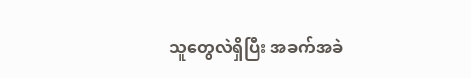သူတွေလဲရှိပြီး အခက်အခဲ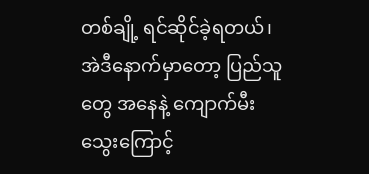တစ်ချို့ ရင်ဆိုင်ခဲ့ရတယ်၊ အဲဒီနောက်မှာတော့ ပြည်သူတွေ အနေနဲ့ ကျောက်မီးသွေးကြောင့်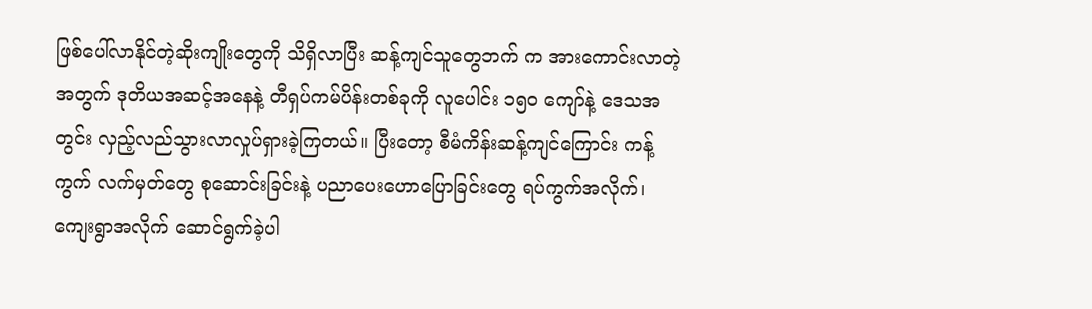ဖြစ်ပေါ်လာနိုင်တဲ့ဆိုးကျိုးတွေကို သိရှိလာပြီး ဆန့်ကျင်သူတွေဘက် က အားကောင်းလာတဲ့အတွက် ဒုတိယအဆင့်အနေနဲ့ တီရှပ်ကမ်ပိန်းတစ်ခုကို လူပေါင်း ၁၅၀ ကျော်နဲ့ ဒေသအတွင်း လှည့်လည်သွားလာလှုပ်ရှားခဲ့ကြတယ်။ ပြီးတော့ စီမံကိန်းဆန့်ကျင်ကြောင်း ကန့်ကွက် လက်မှတ်တွေ စုဆောင်းခြင်းနဲ့ ပညာပေးဟောပြောခြင်းတွေ ရပ်ကွက်အလိုက်၊ ကျေးရွာအလိုက် ဆောင်ရွက်ခဲ့ပါ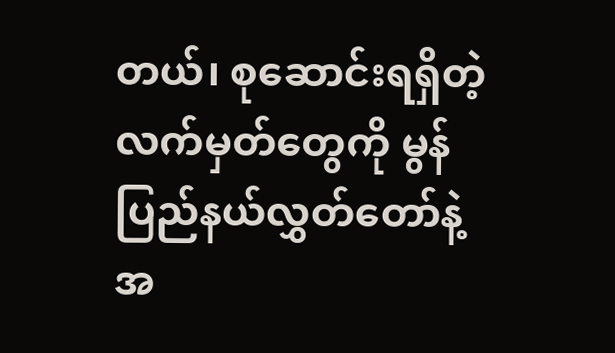တယ်၊ စုဆောင်းရရှိတဲ့လက်မှတ်တွေကို မွန်ပြည်နယ်လွှတ်တော်နဲ့ အ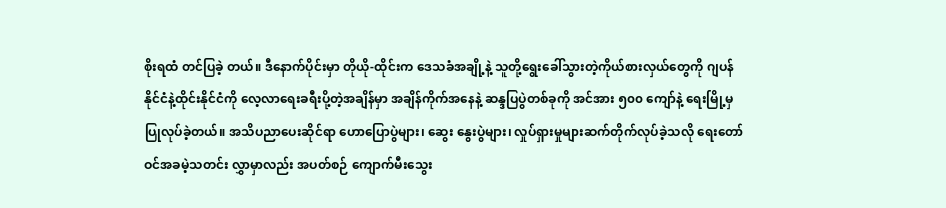စိုးရထံ တင်ပြခဲ့ တယ်။ ဒီနောက်ပိုင်းမှာ တိုယို-ထိုင်းက ဒေသခံအချို့နဲ့ သူတို့ရွေးခေါ်သွားတဲ့ကိုယ်စားလှယ်တွေကို ဂျပန်နိုင်ငံနဲ့ထိုင်းနိုင်ငံကို လေ့လာရေးခရီးပို့တဲ့အချိန်မှာ အချိန်ကိုက်အနေနဲ့ ဆန္ဒပြပွဲတစ်ခုကို အင်အား ၅၀၀ ကျော်နဲ့ ရေးမြို့မှ ပြုလုပ်ခဲ့တယ်။ အသိပညာပေးဆိုင်ရာ ဟောပြောပွဲများ၊ ဆွေး နွေးပွဲများ၊ လှုပ်ရှားမှုများဆက်တိုက်လုပ်ခဲ့သလို ရေးတော်ဝင်အခမဲ့သတင်း လွှာမှာလည်း အပတ်စဉ် ကျောက်မီးသွေး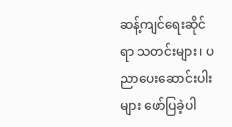ဆန့်ကျင်ရေးဆိုင်ရာ သတင်းများ၊ ပညာပေးဆောင်းပါးများ ဖော်ပြခဲ့ပါ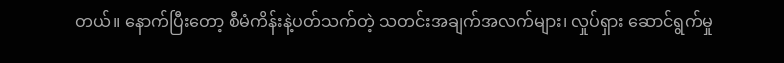တယ်။ နောက်ပြီးတော့ စီမံကိန်းနဲ့ပတ်သက်တဲ့ သတင်းအချက်အလက်များ၊ လှုပ်ရှား ဆောင်ရွက်မှု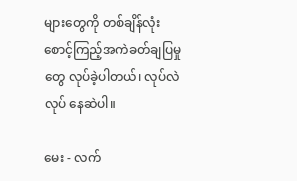များတွေကို တစ်ချိန်လုံး စောင့်ကြည့်အကဲခတ်ချပြမှုတွေ လုပ်ခဲ့ပါတယ်၊ လုပ်လဲလုပ် နေဆဲပါ။

မေး - လက်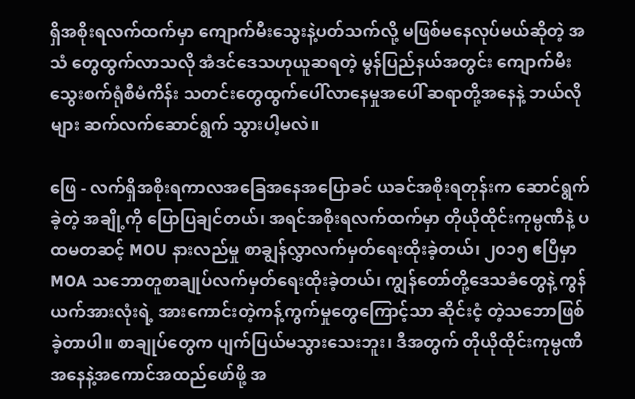ရှိအစိုးရလက်ထက်မှာ ကျောက်မီးသွေးနဲ့ပတ်သက်လို့ မဖြစ်မနေလုပ်မယ်ဆိုတဲ့ အသံ တွေထွက်လာသလို အံဒင်ဒေသဟုယူဆရတဲ့ မွန်ပြည်နယ်အတွင်း ကျောက်မီးသွေးစက်ရုံစီမံကိန်း သတင်းတွေထွက်ပေါ်လာနေမှုအပေါ် ဆရာတို့အနေနဲ့ ဘယ်လိုများ ဆက်လက်ဆောင်ရွက် သွားပါ့မလဲ။

ဖြေ - လက်ရှိအစိုးရကာလအခြေအနေအပြောခင် ယခင်အစိုးရတုန်းက ဆောင်ရွက်ခဲ့တဲ့ အချို့ကို ပြောပြချင်တယ်၊ အရင်အစိုးရလက်ထက်မှာ တိုယိုထိုင်းကုမ္ပဏီနဲ့ ပထမတဆင့် MOU နားလည်မှု စာချွန်လွှာလက်မှတ်ရေးထိုးခဲ့တယ်၊ ၂၀၁၅ ဧပြီမှာ MOA သဘောတူစာချုပ်လက်မှတ်ရေးထိုးခဲ့တယ်၊ ကျွန်တော်တို့ဒေသခံတွေနဲ့ ကွန်ယက်အားလုံးရဲ့ အားကောင်းတဲ့ကန့်ကွက်မှုတွေကြောင့်သာ ဆိုင်းငံ့ တဲ့သဘောဖြစ်ခဲ့တာပါ။ စာချုပ်တွေက ပျက်ပြယ်မသွားသေးဘူး၊ ဒီအတွက် တိုယိုထိုင်းကုမ္ပဏီအနေနဲ့အကောင်အထည်ဖော်ဖို့ အ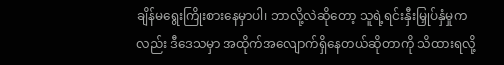ချိန်မရွေးကြိုးစားနေမှာပါ၊ ဘာလို့လဲဆိုတော့ သူရဲ့ရင်းနှီးမြှုပ်နှံမှုကလည်း ဒီဒေသမှာ အထိုက်အလျောက်ရှိနေတယ်ဆိုတာကို သိထားရလို့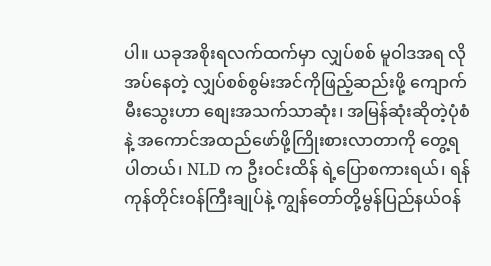ပါ။ ယခုအစိုးရလက်ထက်မှာ လျှပ်စစ် မူဝါဒအရ လိုအပ်နေတဲ့ လျှပ်စစ်စွမ်းအင်ကိုဖြည့်ဆည်းဖို့ ကျောက်မီးသွေးဟာ စျေးအသက်သာဆုံး၊ အမြန်ဆုံးဆိုတဲ့ပုံစံနဲ့ အကောင်အထည်ဖော်ဖို့ကြိုးစားလာတာကို တွေ့ရပါတယ်၊ NLD က ဦးဝင်းထိန် ရဲ့ပြောစကားရယ်၊ ရန်ကုန်တိုင်းဝန်ကြီးချုပ်နဲ့ ကျွန်တော်တို့မွန်ပြည်နယ်ဝန်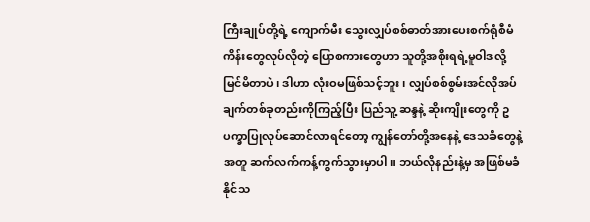ကြီးချုပ်တို့ရဲ့ ကျောက်မီး သွေးလျှပ်စစ်ဓာတ်အားပေးစက်ရုံစီမံကိန်းတွေလုပ်လိုတဲ့ ပြောစကားတွေဟာ သူတို့အစိုးရရဲ့မူဝါဒလို့ မြင်မိတာပဲ၊ ဒါဟာ လုံးဝမဖြစ်သင့်ဘူး၊ လျှပ်စစ်စွမ်းအင်လိုအပ်ချက်တစ်ခုတည်းကိုကြည့်ပြီး ပြည်သူ့ ဆန္ဒနဲ့ ဆိုးကျိုးတွေကို ဥပက္ခာပြုလုပ်ဆောင်လာရင်တော့ ကျွန်တော်တို့အနေနဲ့ ဒေသခံတွေနဲ့အတူ ဆက်လက်ကန့်ကွက်သွားမှာပါ။ ဘယ်လိုနည်းနဲ့မှ အဖြစ်မခံနိုင်သ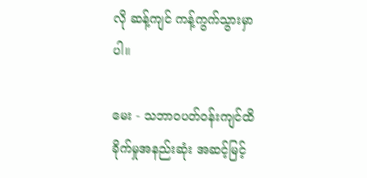လို ဆန့်ကျင် ကန့်ကွက်သွားမှာပါ။

မေး - သဘာဝပတ်ဝန်းကျင်ထိခိုက်မှုအနည်းဆုံး အဆင့်မြင့်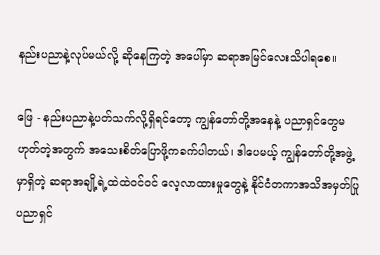နည်းပညာနဲ့လုပ်မယ်လို့ ဆိုနေကြတဲ့ အပေါ်မှာ ဆရာအမြင်လေးသိပါရစေ။

ဖြေ - နည်းပညာနဲ့ပတ်သက်လို့ရှိရင်တော့ ကျွန်တော်တို့အနေနဲ့ ပညာရှင်တွေမဟုတ်တဲ့အတွက် အသေးစိတ်ပြောဖို့ကခက်ပါတယ်၊ ဒါပေမယ့် ကျွန်တော်တို့အဖွဲ့မှာရှိတဲ့ ဆရာအချို့ရဲ့ထဲထဲဝင်ဝင် လေ့လာထားမှုတွေနဲ့ နိုင်ငံတကာအသိအမှတ်ပြုပညာရှင်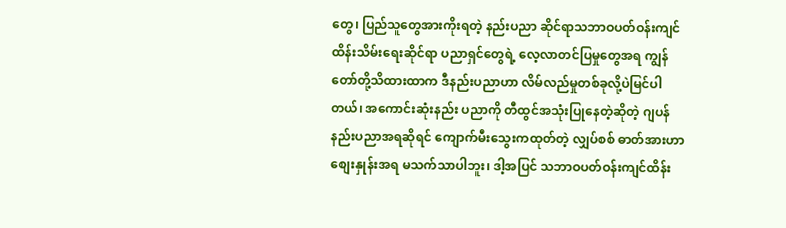တွေ၊ ပြည်သူတွေအားကိုးရတဲ့ နည်းပညာ ဆိုင်ရာသဘာဝပတ်ဝန်းကျင်ထိန်းသိမ်းရေးဆိုင်ရာ ပညာရှင်တွေရဲ့ လေ့လာတင်ပြမှုတွေအရ ကျွန်တော်တို့သိထားထာက ဒီနည်းပညာဟာ လိမ်လည်မှုတစ်ခုလို့ပဲမြင်ပါတယ်၊ အကောင်းဆုံးနည်း ပညာကို တီထွင်အသုံးပြုနေတဲ့ဆိုတဲ့ ဂျပန်နည်းပညာအရဆိုရင် ကျောက်မီးသွေးကထုတ်တဲ့ လျှပ်စစ် ဓာတ်အားဟာ စျေးနှုန်းအရ မသက်သာပါဘူး၊ ဒါ့အပြင် သဘာဝပတ်ဝန်းကျင်ထိန်း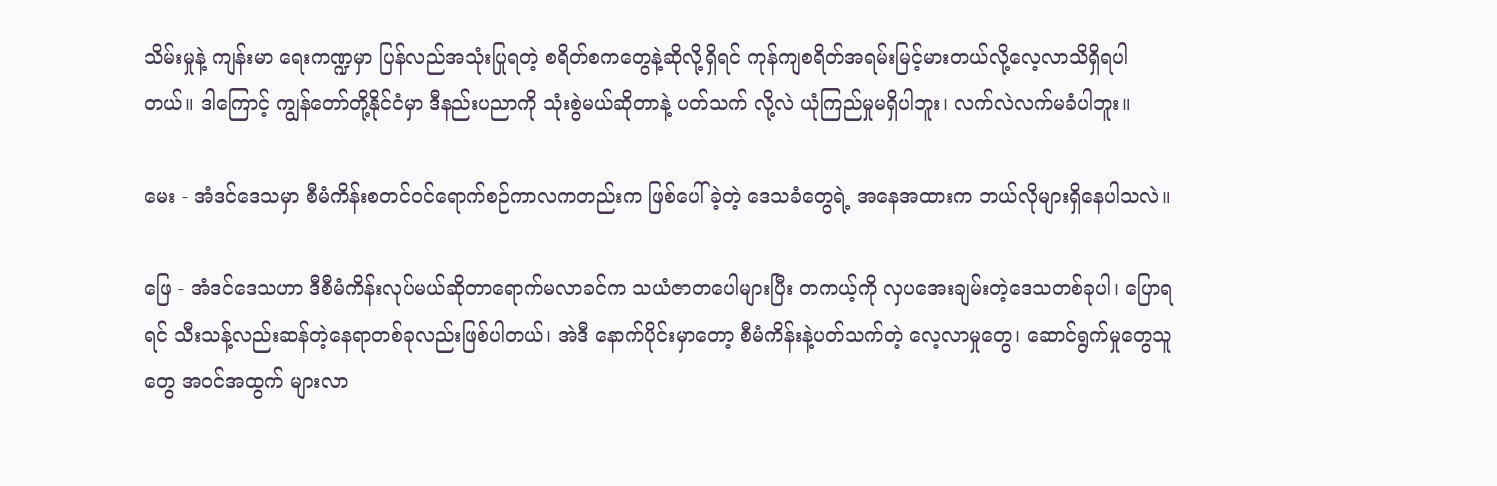သိမ်းမှုနဲ့ ကျန်းမာ ရေးကဏ္ဍမှာ ပြန်လည်အသုံးပြုရတဲ့ စရိတ်စကတွေနဲ့ဆိုလို့ရှိရင် ကုန်ကျစရိတ်အရမ်းမြင့်မားတယ်လို့လေ့လာသိရှိရပါတယ်။ ဒါကြောင့် ကျွန်တော်တို့နိုင်ငံမှာ ဒီနည်းပညာကို သုံးစွဲမယ်ဆိုတာနဲ့ ပတ်သက် လို့လဲ ယုံကြည်မှုမရှိပါဘူး၊ လက်လဲလက်မခံပါဘူး။

မေး - အံဒင်ဒေသမှာ စီမံကိန်းစတင်ဝင်ရောက်စဉ်ကာလကတည်းက ဖြစ်ပေါ်ခဲ့တဲ့ ဒေသခံတွေရဲ့ အနေအထားက ဘယ်လိုများရှိနေပါသလဲ။

ဖြေ - အံဒင်ဒေသဟာ ဒီစီမံကိန်းလုပ်မယ်ဆိုတာရောက်မလာခင်က သယံဇာတပေါများပြီး တကယ့်ကို လှပအေးချမ်းတဲ့ဒေသတစ်ခုပါ၊ ပြောရရင် သီးသန့်လည်းဆန်တဲ့နေရာတစ်ခုလည်းဖြစ်ပါတယ်၊ အဲဒီ နောက်ပိုင်းမှာတော့ စီမံကိန်းနဲ့ပတ်သက်တဲ့ လေ့လာမှုတွေ၊ ဆောင်ရွက်မှုတွေသူတွေ အဝင်အထွက် များလာ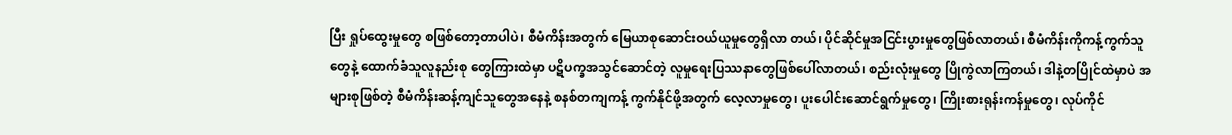ပြီး ရှုပ်ထွေးမှုတွေ စဖြစ်တော့တာပါပဲ၊ စီမံကိန်းအတွက် မြေယာစုဆောင်းဝယ်ယူမှုတွေရှိလာ တယ်၊ ပိုင်ဆိုင်မှုအငြင်းပွားမှုတွေဖြစ်လာတယ်၊ စီမံကိန်းကိုကန့်ကွက်သူတွေနဲ့ ထောက်ခံသူလူနည်းစု တွေကြားထဲမှာ ပဋိပက္ခအသွင်ဆောင်တဲ့ လူမှုရေးပြဿနာတွေဖြစ်ပေါ်လာတယ်၊ စည်းလုံးမှုတွေ ပြိုကွဲလာကြတယ်၊ ဒါနဲ့တပြိုင်ထဲမှာပဲ အများစုဖြစ်တဲ့ စီမံကိန်းဆန့်ကျင်သူတွေအနေနဲ့ စနစ်တကျကန့် ကွက်နိုင်ဖို့အတွက် လေ့လာမှုတွေ၊ ပူးပေါင်းဆောင်ရွက်မှုတွေ၊ ကြိုးစားရုန်းကန်မှုတွေ၊ လုပ်ကိုင်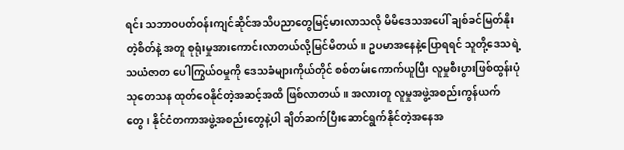ရင်း သဘာဝပတ်ဝန်းကျင်ဆိုင်အသိပညာတွေမြင့်မားလာသလို မိမိဒေသအပေါ် ချစ်ခင်မြတ်နိုးတဲ့စိတ်နဲ့ အတူ စုရုံးမှုအားကောင်းလာတယ်လို့မြင်မိတယ်။ ဥပမာအနေနဲ့ပြောရရင် သူတို့ဒေသရဲ့ သယံဇာတ ပေါကြွယ်ဝမှုကို ဒေသခံများကိုယ်တိုင် စစ်တမ်းကောက်ယူပြီး လူမှုစီးပွားဖြစ်ထွန်းပုံ သုတေသန ထုတ်ဝေနိုင်တဲ့အဆင့်အထိ ဖြစ်လာတယ်။ အလားတူ လူမှုအဖွဲ့အစည်းကွန်ယက် တွေ၊ နိုင်ငံတကာအဖွဲ့အစည်းတွေနဲ့ပါ ချိတ်ဆက်ပြီးဆောင်ရွက်နိုင်တဲ့အနေအ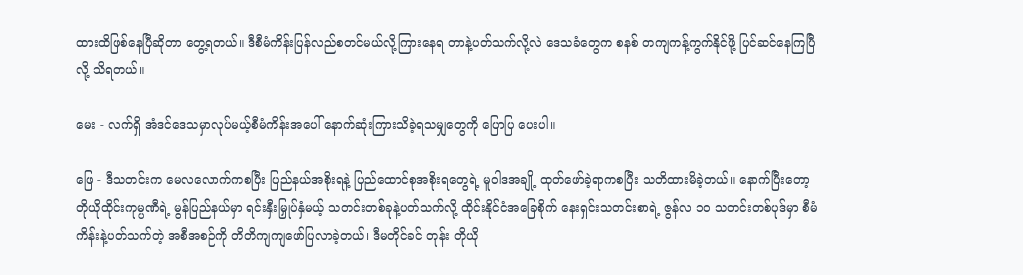ထားထိဖြစ်နေပြီဆိုတာ တွေ့ရတယ်။ ဒီစီမံကိန်းပြန်လည်စတင်မယ်လို့ကြားနေရ တာနဲ့ပတ်သက်လို့လဲ ဒေသခံတွေက စနစ် တကျကန့်ကွက်နိုင်ဖို့ ပြင်ဆင်နေကြပြီလို့ သိရတယ်။

မေး - လက်ရှိ အံဒင်ဒေသမှာလုပ်မယ့်စီမံကိန်းအပေါ် နောက်ဆုံးကြားသိခဲ့ရသမျှတွေကို ပြောပြ ပေးပါ။

ဖြေ - ဒီသတင်းက မေလလောက်ကစပြီး ပြည်နယ်အစိုးရနဲ့ ပြည်ထောင်စုအစိုးရတွေရဲ့ မူဝါဒအချို့ ထုတ်ဖော်ခဲ့ရာကစပြီး သတိထားမိခဲ့တယ်။ နောက်ပြီးတော့ တိုယိုထိုင်းကုမ္ပဏီရဲ့ မွန်ပြည်နယ်မှာ ရင်းနှီးမြှုပ်နှံမယ့် သတင်းတစ်ခုနဲ့ပတ်သက်လို့ ထိုင်းနိုင်ငံအခြေစိုက် နေးရှင်းသတင်းစာရဲ့ ဇွန်လ ၁၀ သတင်းတစ်ပုဒ်မှာ စီမံကိန်းနဲ့ပတ်သက်တဲ့ အစီအစဉ်ကို တိတိကျကျဖော်ပြလာခဲ့တယ်၊ ဒီမတိုင်ခင် တုန်း တိုယို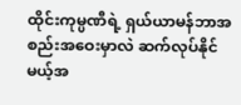ထိုင်းကုမ္ပဏီရဲ့ ရှယ်ယာမန်ဘာအစည်းအဝေးမှာလဲ ဆက်လုပ်နိုင် မယ့်အ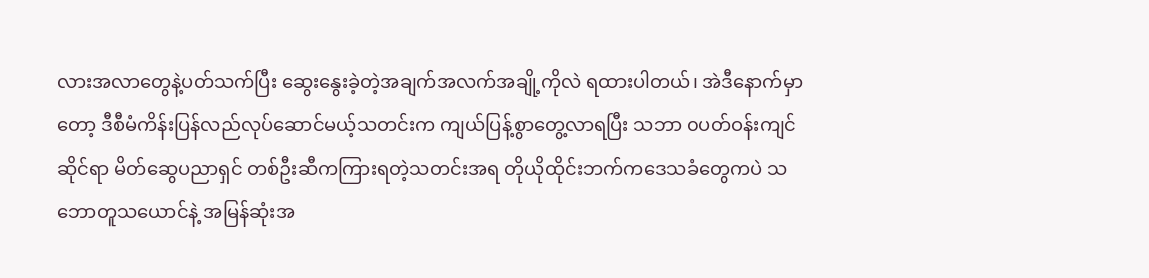လားအလာတွေနဲ့ပတ်သက်ပြီး ဆွေးနွေးခဲ့တဲ့အချက်အလက်အချို့ကိုလဲ ရထားပါတယ်၊ အဲဒီနောက်မှာတော့ ဒီစီမံကိန်းပြန်လည်လုပ်ဆောင်မယ့်သတင်းက ကျယ်ပြန့်စွာတွေ့လာရပြီး သဘာ ၀ပတ်ဝန်းကျင်ဆိုင်ရာ မိတ်ဆွေပညာရှင် တစ်ဦးဆီကကြားရတဲ့သတင်းအရ တိုယိုထိုင်းဘက်ကဒေသခံတွေကပဲ သဘောတူသယောင်နဲ့ အမြန်ဆုံးအ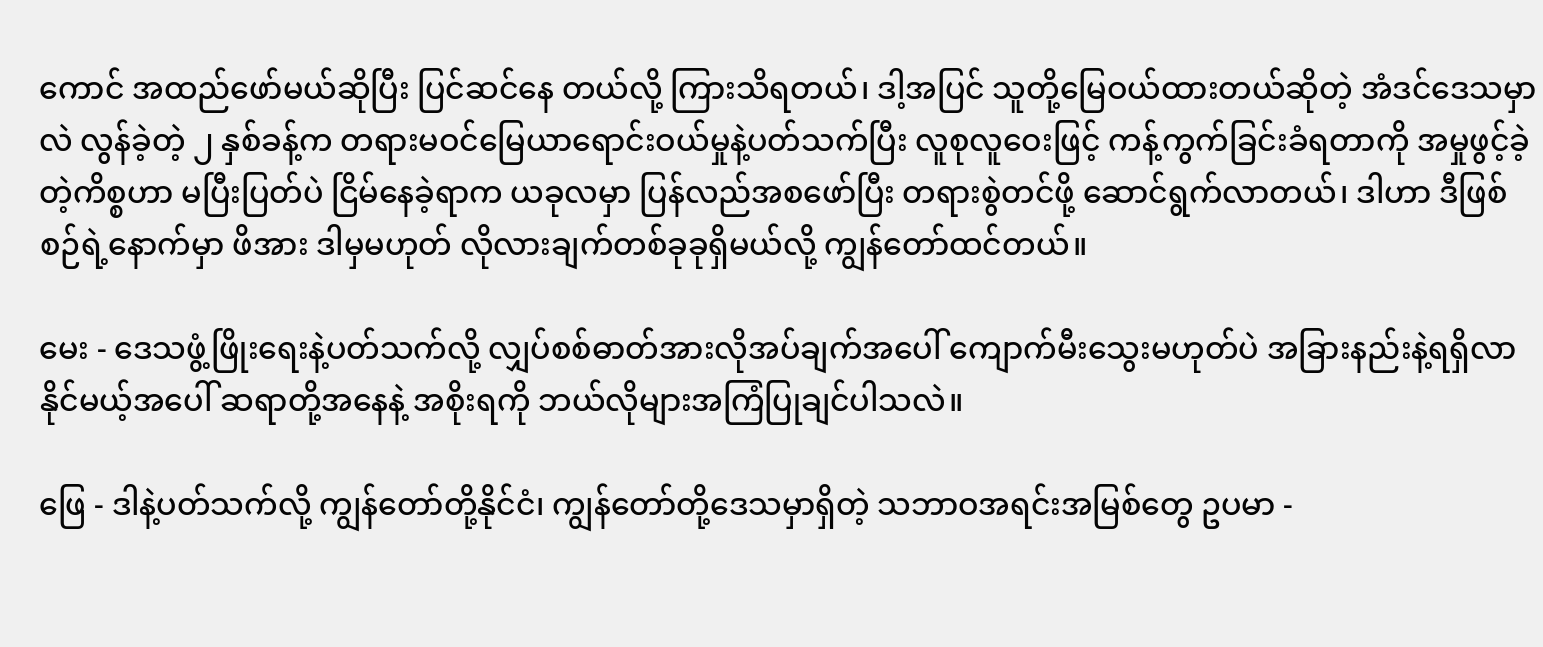ကောင် အထည်ဖော်မယ်ဆိုပြီး ပြင်ဆင်နေ တယ်လို့ ကြားသိရတယ်၊ ဒါ့အပြင် သူတို့မြေဝယ်ထားတယ်ဆိုတဲ့ အံဒင်ဒေသမှာလဲ လွန်ခဲ့တဲ့ ၂ နှစ်ခန့်က တရားမဝင်မြေယာရောင်းဝယ်မှုနဲ့ပတ်သက်ပြီး လူစုလူဝေးဖြင့် ကန့်ကွက်ခြင်းခံရတာကို အမှုဖွင့်ခဲ့တဲ့ကိစ္စဟာ မပြီးပြတ်ပဲ ငြိမ်နေခဲ့ရာက ယခုလမှာ ပြန်လည်အစဖော်ပြီး တရားစွဲတင်ဖို့ ဆောင်ရွက်လာတယ်၊ ဒါဟာ ဒီဖြစ်စဉ်ရဲ့နောက်မှာ ဖိအား ဒါမှမဟုတ် လိုလားချက်တစ်ခုခုရှိမယ်လို့ ကျွန်တော်ထင်တယ်။

မေး - ဒေသဖွံ့ဖြိုးရေးနဲ့ပတ်သက်လို့ လျှပ်စစ်ဓာတ်အားလိုအပ်ချက်အပေါ် ကျောက်မီးသွေးမဟုတ်ပဲ အခြားနည်းနဲ့ရရှိလာနိုင်မယ့်အပေါ် ဆရာတို့အနေနဲ့ အစိုးရကို ဘယ်လိုများအကြံပြုချင်ပါသလဲ။

ဖြေ - ဒါနဲ့ပတ်သက်လို့ ကျွန်တော်တို့နိုင်ငံ၊ ကျွန်တော်တို့ဒေသမှာရှိတဲ့ သဘာဝအရင်းအမြစ်တွေ ဥပမာ -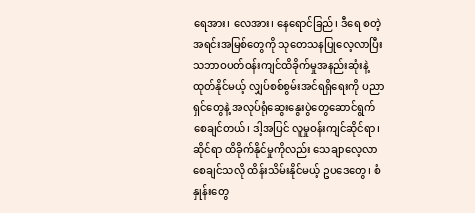ရေအား၊ လေအား၊ နေရောင်ခြည်၊ ဒီရေ စတဲ့ အရင်းအမြစ်တွေကို သုတေသနပြုလေ့လာပြီး သဘာဝပတ်ဝန်းကျင်ထိခိုက်မှုအနည်းဆုံးနဲ့ထုတ်နိုင်မယ့် လျှပ်စစ်စွမ်းအင်ရရှိရေးကို ပညာရှင်တွေနဲ့ အလုပ်ရုံဆွေးနွေးပွဲတွေဆောင်ရွက်စေချင်တယ်၊ ဒါ့အပြင် လူမှုဝန်းကျင်ဆိုင်ရာ၊ ဆိုင်ရာ ထိခိုက်နိုင်မှုကိုလည်း သေချာလေ့လာစေချင်သလို ထိန်းသိမ်းနိုင်မယ့် ဥပဒေတွေ၊ စံနှုန်းတွေ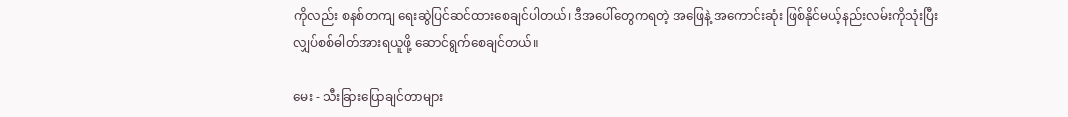ကိုလည်း စနစ်တကျ ရေးဆွဲပြင်ဆင်ထားစေချင်ပါတယ်၊ ဒီအပေါ်တွေကရတဲ့ အဖြေနဲ့ အကောင်းဆုံး ဖြစ်နိုင်မယ့်နည်းလမ်းကိုသုံးပြီး လျှပ်စစ်ဓါတ်အားရယူဖို့ ဆောင်ရွက်စေချင်တယ်။

မေး - သီးခြားပြောချင်တာများ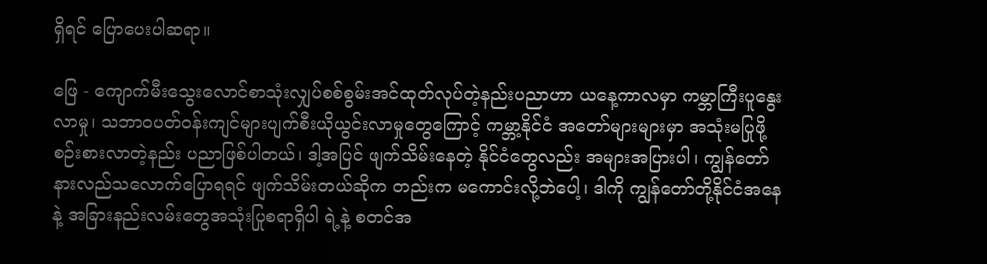ရှိရင် ပြောပေးပါဆရာ။

ဖြေ - ကျောက်မီးသွေးလောင်စာသုံးလျှပ်စစ်စွမ်းအင်ထုတ်လုပ်တဲ့နည်းပညာဟာ ယနေ့ကာလမှာ ကမ္ဘာကြီးပူနွေးလာမှု၊ သဘာဝပတ်ဝန်းကျင်များပျက်စီးယိုယွင်းလာမှုတွေကြောင့် ကမ္ဘာ့နိုင်ငံ အတော်များများမှာ အသုံးမပြုဖို့ စဉ်းစားလာတဲ့နည်း ပညာဖြစ်ပါတယ်၊ ဒါ့အပြင် ဖျက်သိမ်းနေတဲ့ နိုင်ငံတွေလည်း အများအပြားပါ၊ ကျွန်တော်နားလည်သလောက်ပြောရရင် ဖျက်သိမ်းတယ်ဆိုက တည်းက မကောင်းလို့ဘဲပေါ့၊ ဒါကို ကျွန်တော်တို့နိုင်ငံအနေနဲ့ အခြားနည်းလမ်းတွေအသုံးပြုစရာရှိပါ ရဲ့နဲ့ စတင်အ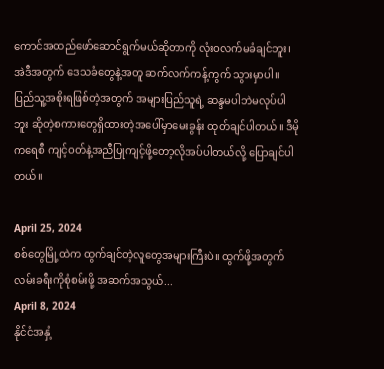ကောင်အထည်ဖော်ဆောင်ရွက်မယ်ဆိုတာကို လုံးဝလက်မခံချင်ဘူး၊ အဲဒီအတွက် ဒေသခံတွေနဲ့အတူ ဆက်လက်ကန့်ကွက် သွားမှာပါ။ ပြည်သူ့အစိုးရဖြစ်တဲ့အတွက် အများပြည်သူရဲ့ ဆန္ဒမပါဘဲမလုပ်ပါဘူး ဆိုတဲ့စကားတွေရှိထားတဲ့အပေါ်မှာမေးခွန်း ထုတ်ချင်ပါတယ်။ ဒီမိုကရေစီ ကျင့်ဝတ်နဲ့အညီပြုကျင့်ဖို့တော့လိုအပ်ပါတယ်လို့ ပြောချင်ပါတယ်။

April 25, 2024
စစ်တွေမြို့ထဲက ထွက်ချင်တဲ့လူတွေအများကြီးပဲ။ ထွက်ဖို့အတွက် လမ်းခရီးကိုစုံစမ်းဖို့ အဆက်အသွယ်...
April 8, 2024
နိုင်ငံအနှံ့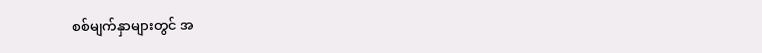စစ်မျက်နှာများတွင် အ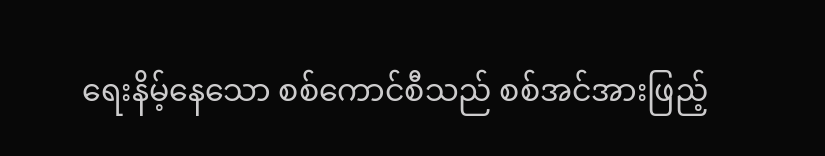ရေးနိမ့်နေသော စစ်ကောင်စီသည် စစ်အင်အားဖြည့်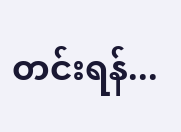တင်းရန်...